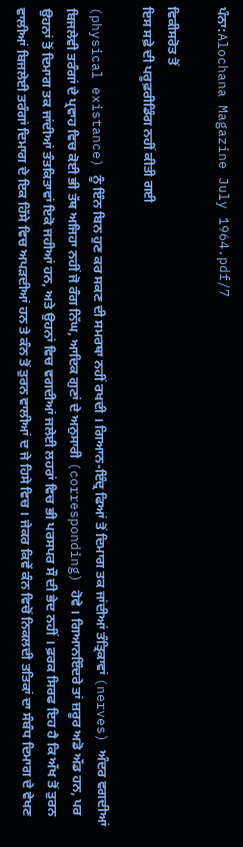ਪੰਨਾ:Alochana Magazine July 1964.pdf/7

ਵਿਕੀਸਰੋਤ ਤੋਂ
ਇਸ ਸਫ਼ੇ ਦੀ ਪਰੂਫ਼ਰੀਡਿੰਗ ਨਹੀਂ ਕੀਤੀ ਗਈ

(physical existance) ਨੂੰ ਇੰਨ ਬਿਨ ਹੁਣ ਕਰ ਸਕਣ ਦੀ ਸਮਰਥਾ ਨਹੀਂ ਰਖਦੀ । ਗਿਆਨ-ਇੰਦ੍ਰ ਫਿਆਂ ਤੋਂ ਦਿਮਾਗ ਤਕ ਜਾਂਦੀਆਂ ਤੰਤ੍ਰਿਕਾਵਾਂ (nerves) ਅੰਦਰ ਵਗਦੀਆਂ ਬਿਜਲੇਵੀ ਤਰੰਗਾਂ ਦੇ ਪ੍ਰਵਾਹ ਵਿਚ ਕੋਈ ਭੀ ਤੱਥ ਅਜਿਹਾ ਨਹੀਂ ਜੋ ਰੰਗ ਨਿੱਘ, ਆਦਿਕ ਗੁਣਾਂ ਦੇ ਅਨੁਸਾਰੀ (corresponding) ਹੋਵੇ । ਗਿਆਨਇੰਦਰੇ ਤਾਂ ਜ਼ਰੂਰ ਅਡੋ ਅੱਡ ਹਨ, ਪਰ ਉਹਨਾਂ ਤੋਂ ਦਿਮਾਗ ਤਕ ਜਾਂਦੀਆਂ ਤੰਤਕਿਤਾਵਾਂ ਇਕੋ ਜਹੀਆਂ ਹਨ, ਅਤੇ ਉਹਨਾਂ ਵਿਚ ਵਗਦੀਆਂ ਜਲੇਈ ਲਹਰਾਂ ਵਿਚ ਭੀ ਪਰਸਪਰ ਸੌ ਦੀ ਭੇਦ ਨਹੀਂ । ਫ਼ਰਕ ਸਿਰਫ ਇਹ ਹੈ ਕਿ ਅੱਖ ਤੋਂ ਤੁਰਨ ਵਾਲੀਆਂ ਬਿਜਲੇਈ ਤਰੰਗਾਂ ਦਿਮਾਗ ਦੇ ਇਕ ਹਿੱਸੇ ਵਿਚ ਅਪੜਦੀਆਂ ਹਨ ਤੇ ਕੰਨ ਤੋਂ ਤੁਰਨ ਵਾਲੀਆਂ ਦ ਜੇ ਹਿਸੇ ਵਿਚ । ਜੇਕਰ ਕਿਵੇਂ ਕੰਨ ਵਿਚੋਂ ਨਿਕਲਦੀ ਤਤਿਕਾਂ ਦਾ ਸੰਬੰਧ ਦਿਮਾਗ ਦੇ ਵੇਖਣ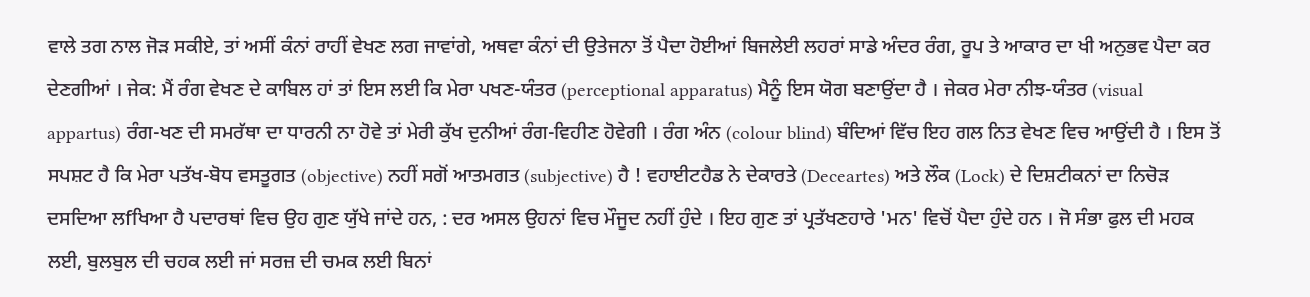ਵਾਲੇ ਤਗ ਨਾਲ ਜੋੜ ਸਕੀਏ, ਤਾਂ ਅਸੀਂ ਕੰਨਾਂ ਰਾਹੀਂ ਵੇਖਣ ਲਗ ਜਾਵਾਂਗੇ, ਅਥਵਾ ਕੰਨਾਂ ਦੀ ਉਤੇਜਨਾ ਤੋਂ ਪੈਦਾ ਹੋਈਆਂ ਬਿਜਲੇਈ ਲਹਰਾਂ ਸਾਡੇ ਅੰਦਰ ਰੰਗ, ਰੂਪ ਤੇ ਆਕਾਰ ਦਾ ਖੀ ਅਨੁਭਵ ਪੈਦਾ ਕਰ ਦੇਣਗੀਆਂ । ਜੇਕ: ਮੈਂ ਰੰਗ ਵੇਖਣ ਦੇ ਕਾਬਿਲ ਹਾਂ ਤਾਂ ਇਸ ਲਈ ਕਿ ਮੇਰਾ ਪਖਣ-ਯੰਤਰ (perceptional apparatus) ਮੈਨੂੰ ਇਸ ਯੋਗ ਬਣਾਉਂਦਾ ਹੈ । ਜੇਕਰ ਮੇਰਾ ਨੀਝ-ਯੰਤਰ (visual appartus) ਰੰਗ-ਖਣ ਦੀ ਸਮਰੱਥਾ ਦਾ ਧਾਰਨੀ ਨਾ ਹੋਵੇ ਤਾਂ ਮੇਰੀ ਕੁੱਖ ਦੁਨੀਆਂ ਰੰਗ-ਵਿਹੀਣ ਹੋਵੇਗੀ । ਰੰਗ ਅੰਨ (colour blind) ਬੰਦਿਆਂ ਵਿੱਚ ਇਹ ਗਲ ਨਿਤ ਵੇਖਣ ਵਿਚ ਆਉਂਦੀ ਹੈ । ਇਸ ਤੋਂ ਸਪਸ਼ਟ ਹੈ ਕਿ ਮੇਰਾ ਪਤੱਖ-ਬੋਧ ਵਸਤੂਗਤ (objective) ਨਹੀਂ ਸਗੋਂ ਆਤਮਗਤ (subjective) ਹੈ ! ਵਹਾਈਟਹੈਡ ਨੇ ਦੇਕਾਰਤੇ (Deceartes) ਅਤੇ ਲੌਕ (Lock) ਦੇ ਦਿਸ਼ਟੀਕਨਾਂ ਦਾ ਨਿਚੋੜ ਦਸਦਿਆ ਲfਖਿਆ ਹੈ ਪਦਾਰਥਾਂ ਵਿਚ ਉਹ ਗੁਣ ਯੁੱਖੇ ਜਾਂਦੇ ਹਨ, : ਦਰ ਅਸਲ ਉਹਨਾਂ ਵਿਚ ਮੌਜੂਦ ਨਹੀਂ ਹੁੰਦੇ । ਇਹ ਗੁਣ ਤਾਂ ਪ੍ਰਤੱਖਣਹਾਰੇ 'ਮਨ' ਵਿਚੋਂ ਪੈਦਾ ਹੁੰਦੇ ਹਨ । ਜੋ ਸੰਭਾ ਫੁਲ ਦੀ ਮਹਕ ਲਈ, ਬੁਲਬੁਲ ਦੀ ਚਹਕ ਲਈ ਜਾਂ ਸਰਜ਼ ਦੀ ਚਮਕ ਲਈ ਬਿਨਾਂ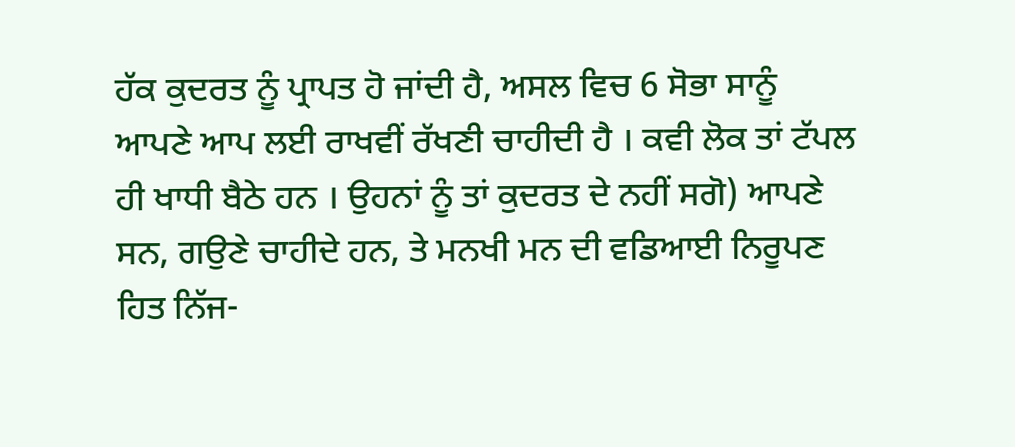ਹੱਕ ਕੁਦਰਤ ਨੂੰ ਪ੍ਰਾਪਤ ਹੋ ਜਾਂਦੀ ਹੈ, ਅਸਲ ਵਿਚ 6 ਸੋਭਾ ਸਾਨੂੰ ਆਪਣੇ ਆਪ ਲਈ ਰਾਖਵੀਂ ਰੱਖਣੀ ਚਾਹੀਦੀ ਹੈ । ਕਵੀ ਲੋਕ ਤਾਂ ਟੱਪਲ ਹੀ ਖਾਧੀ ਬੈਠੇ ਹਨ । ਉਹਨਾਂ ਨੂੰ ਤਾਂ ਕੁਦਰਤ ਦੇ ਨਹੀਂ ਸਗੋ) ਆਪਣੇ ਸਨ, ਗਉਣੇ ਚਾਹੀਦੇ ਹਨ, ਤੇ ਮਨਖੀ ਮਨ ਦੀ ਵਡਿਆਈ ਨਿਰੂਪਣ ਹਿਤ ਨਿੱਜ-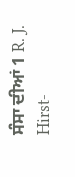ਸੰਸਾ ਦੀਆਂ 1 R. J. Hirst-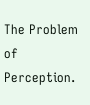The Problem of Perception.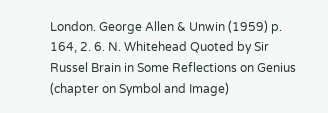London. George Allen & Unwin (1959) p. 164, 2. 6. N. Whitehead Quoted by Sir Russel Brain in Some Reflections on Genius (chapter on Symbol and Image)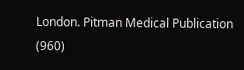London. Pitman Medical Publication (960)